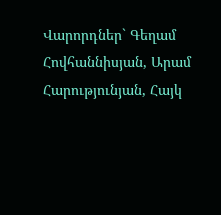Վարորդներ` Գեղամ Հովհաննիսյան, Արամ Հարությունյան, Հայկ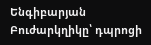Ենգիբարյան Բուժարկղիկը՝ դպրոցի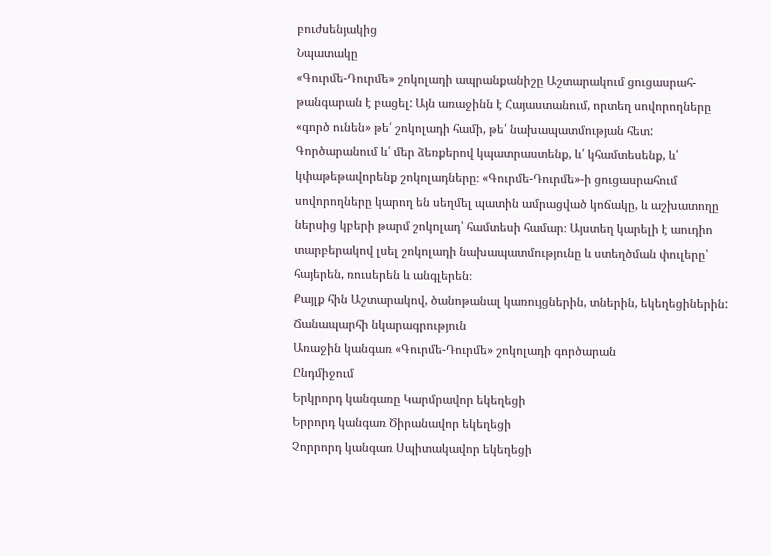բուժսենյակից
Նպատակը
«Գուրմե-Դուրմե» շոկոլադի ապրանքանիշը Աշտարակում ցուցասրահ-թանգարան է բացել: Այն առաջինն է Հայաստանում, որտեղ սովորողները «գործ ունեն» թե՛ շոկոլադի համի, թե՛ նախապատմության հետ: Գործարանում և՛ մեր ձեռքերով կպատրաստենք, և՛ կհամտեսենք, և՛ կփաթեթավորենք շոկոլադները։ «Գուրմե-Դուրմե»-ի ցուցասրահում սովորողները կարող են սեղմել պատին ամրացված կոճակը, և աշխատողը ներսից կբերի թարմ շոկոլադ՝ համտեսի համար։ Այստեղ կարելի է աուդիո տարբերակով լսել շոկոլադի նախապատմությունը և ստեղծման փուլերը՝ հայերեն, ռուսերեն և անգլերեն։
Քայլք հին Աշտարակով, ծանոթանալ կառույցներին, տներին, եկեղեցիներին:
Ճանապարհի նկարագրություն
Առաջին կանգառ «Գուրմե-Դուրմե» շոկոլադի գործարան
Ընդմիջում
Երկրորդ կանգառը Կարմրավոր եկեղեցի
Երրորդ կանգառ Ծիրանավոր եկեղեցի
Չորրորդ կանգառ Սպիտակավոր եկեղեցի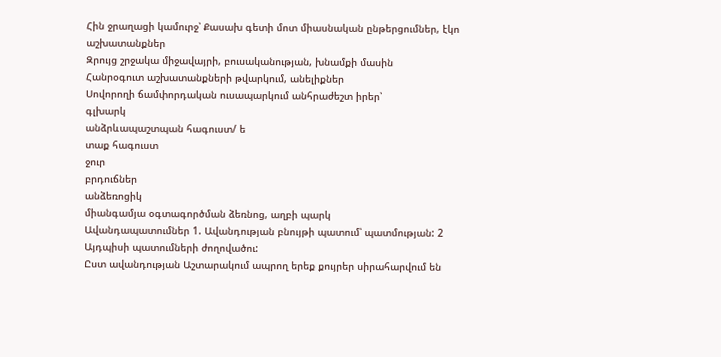Հին ջրաղացի կամուրջ՝ Քասախ գետի մոտ միասնական ընթերցումներ, էկո աշխատանքներ
Զրույց շրջակա միջավայրի, բուսականության, խնամքի մասին
Հանրօգուտ աշխատանքների թվարկում, անելիքներ
Սովորողի ճամփորդական ուսապարկում անհրաժեշտ իրեր՝
գլխարկ
անձրևապաշտպան հագուստ/ ե
տաք հագուստ
ջուր
բրդուճներ
անձեռոցիկ
միանգամյա օգտագործման ձեռնոց, աղբի պարկ
Ավանդապատումներ 1. Ավանդության բնույթի պատում՝ պատմության: 2 Այդպիսի պատումների ժողովածու:
Ըստ ավանդության Աշտարակում ապրող երեք քույրեր սիրահարվում են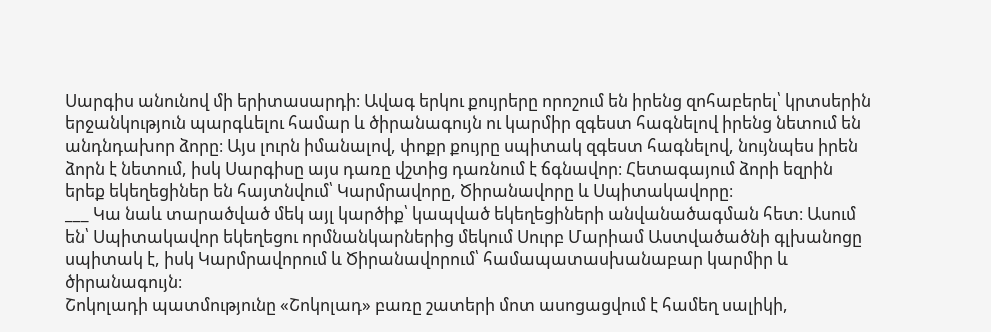Սարգիս անունով մի երիտասարդի։ Ավագ երկու քույրերը որոշում են իրենց զոհաբերել՝ կրտսերին երջանկություն պարգևելու համար և ծիրանագույն ու կարմիր զգեստ հագնելով իրենց նետում են անդնդախոր ձորը։ Այս լուրն իմանալով, փոքր քույրը սպիտակ զգեստ հագնելով, նույնպես իրեն ձորն է նետում, իսկ Սարգիսը այս դառը վշտից դառնում է ճգնավոր։ Հետագայում ձորի եզրին երեք եկեղեցիներ են հայտնվում՝ Կարմրավորը, Ծիրանավորը և Սպիտակավորը։
___ Կա նաև տարածված մեկ այլ կարծիք՝ կապված եկեղեցիների անվանածագման հետ։ Ասում են՝ Սպիտակավոր եկեղեցու որմնանկարներից մեկում Սուրբ Մարիամ Աստվածածնի գլխանոցը սպիտակ է, իսկ Կարմրավորում և Ծիրանավորում՝ համապատասխանաբար կարմիր և ծիրանագույն։
Շոկոլադի պատմությունը «Շոկոլադ» բառը շատերի մոտ ասոցացվում է համեղ սալիկի,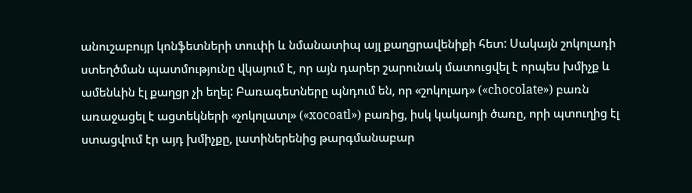անուշաբույր կոնֆետների տուփի և նմանատիպ այլ քաղցրավենիքի հետ: Սակայն շոկոլադի ստեղծման պատմությունը վկայում է, որ այն դարեր շարունակ մատուցվել է որպես խմիչք և ամենևին էլ քաղցր չի եղել: Բառագետները պնդում են, որ «շոկոլադ» («chocolate») բառն առաջացել է ացտեկների «չոկոլատլ» («xocoatl») բառից, իսկ կակաոյի ծառը, որի պտուղից էլ ստացվում էր այդ խմիչքը, լատիներենից թարգմանաբար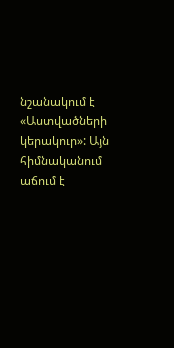նշանակում է «Աստվածների կերակուր»: Այն հիմնականում աճում է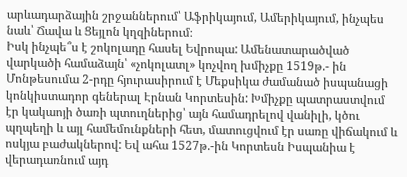արևադարձային շրջաններում՝ Աֆրիկայում, Ամերիկայում, ինչպես նաև՝ Ճավա և Ցեյլոն կղզիներում։
Իսկ ինչպե՞ս է շոկոլադը հասել Եվրոպա: Ամենատարածված վարկածի համաձայն՝ «չոկոլատլ» կոչվող խմիչքը 1519թ.- ին Մոնթեսումա 2-րդը հյուրասիրում է Մեքսիկա ժամանած իսպանացի կոնկիստադոր գեներալ Էրնան Կորտեսին: Խմիչքը պատրաստվում էր կակաոյի ծառի պտուղներից՝ այն համադրելով վանիլի, կծու պղպեղի և այլ համեմունքների հետ, մատուցվում էր սառը վիճակում և ոսկյա բաժակներով: Եվ ահա 1527թ.-ին Կորտեսն Իսպանիա է վերադառնում այդ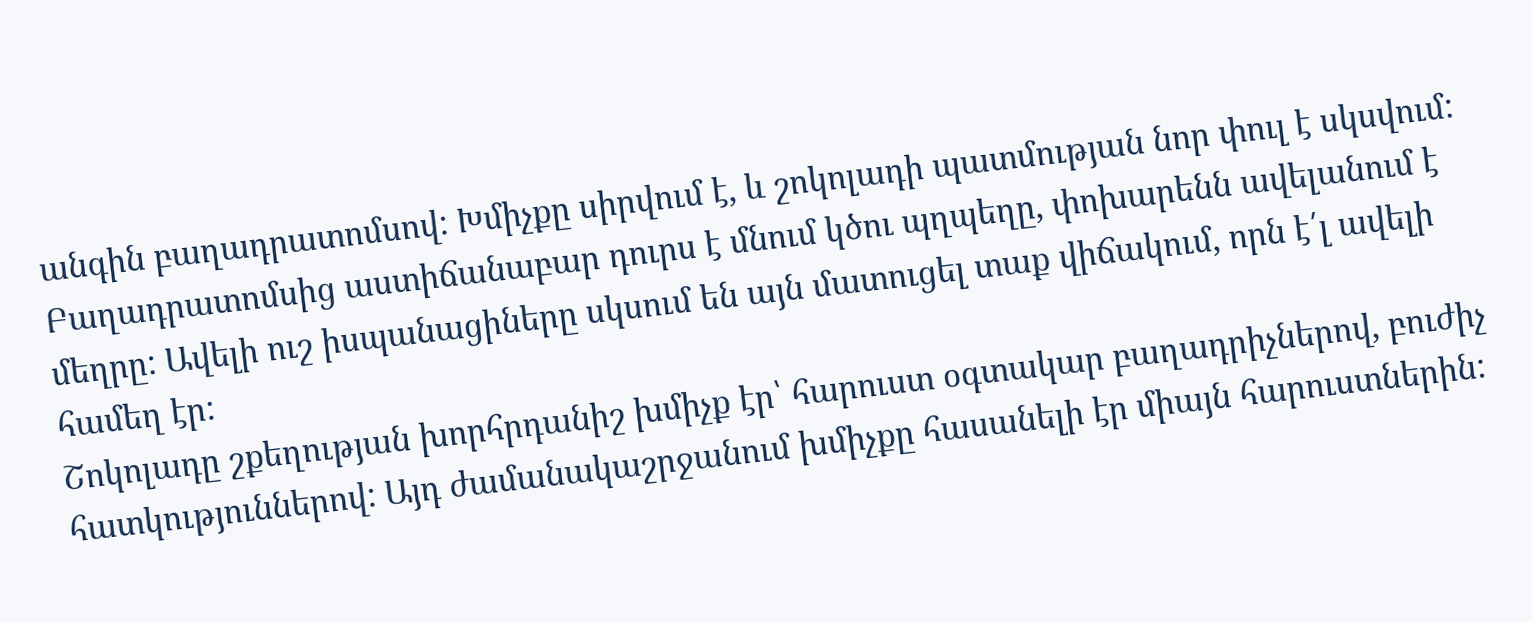անգին բաղադրատոմսով: Խմիչքը սիրվում է, և շոկոլադի պատմության նոր փուլ է սկսվում: Բաղադրատոմսից աստիճանաբար դուրս է մնում կծու պղպեղը, փոխարենն ավելանում է մեղրը: Ավելի ուշ իսպանացիները սկսում են այն մատուցել տաք վիճակում, որն է՛լ ավելի համեղ էր:
Շոկոլադը շքեղության խորհրդանիշ խմիչք էր՝ հարուստ օգտակար բաղադրիչներով, բուժիչ հատկություններով: Այդ ժամանակաշրջանում խմիչքը հասանելի էր միայն հարուստներին: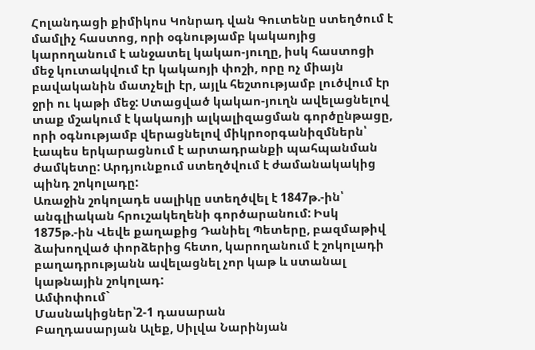Հոլանդացի քիմիկոս Կոնրադ վան Գուտենը ստեղծում է մամլիչ հաստոց, որի օգնությամբ կակաոյից կարողանում է անջատել կակաո-յուղը, իսկ հաստոցի մեջ կուտակվում էր կակաոյի փոշի, որը ոչ միայն բավականին մատչելի էր, այլև հեշտությամբ լուծվում էր ջրի ու կաթի մեջ: Ստացված կակաո-յուղն ավելացնելով տաք մշակում է կակաոյի ալկալիզացման գործընթացը, որի օգնությամբ վերացնելով միկրոօրգանիզմներն՝ էապես երկարացնում է արտադրանքի պահպանման ժամկետը: Արդյունքում ստեղծվում է ժամանակակից պինդ շոկոլադը:
Առաջին շոկոլադե սալիկը ստեղծվել է 1847թ.-ին՝ անգլիական հրուշակեղենի գործարանում: Իսկ 1875թ.-ին Վեվե քաղաքից Դանիել Պետերը, բազմաթիվ ձախողված փորձերից հետո, կարողանում է շոկոլադի բաղադրությանն ավելացնել չոր կաթ և ստանալ կաթնային շոկոլադ:
Ամփոփում`
Մասնակիցներ՝2-1 դասարան
Բաղդասարյան Ալեք, Սիլվա Նարինյան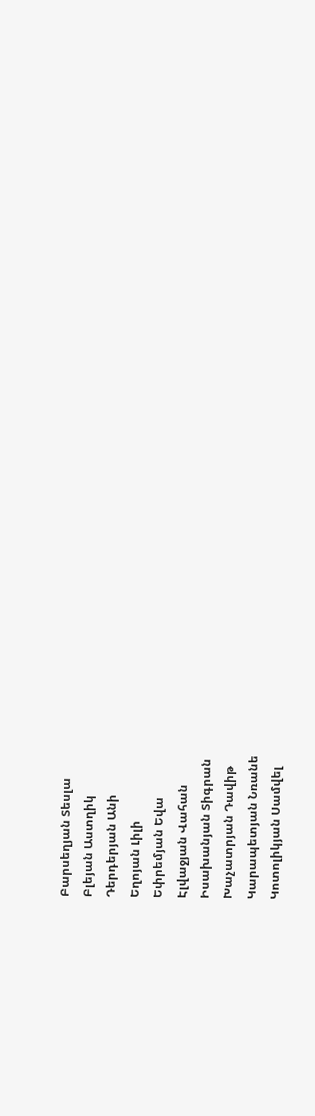Բարսեղյան Տեսլա
Բլեյան Աստղիկ
Դերդերյան Անի
Եղոյան Լիլի
Եփրեմյան Եվա
Էլվաջյան Վահան
Իսախանյան Տիգրան
Խաչատրյան Դավիթ
Կարապետյան Նռանե
Կոտոլիկյան Սամվել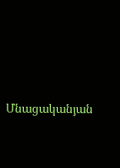Մնացականյան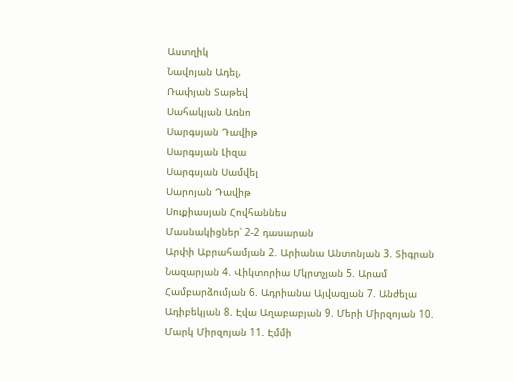Աստղիկ
Նավոյան Ադել,
Ռափյան Տաթեվ
Սահակյան Առնո
Սարգսյան Դավիթ
Սարգսյան Լիզա
Սարգսյան Սամվել
Սարոյան Դավիթ
Սուքիասյան Հովհաննես
Մասնակիցներ՝ 2-2 դասարան
Արփի Աբրահամյան 2. Արիանա Անտոնյան 3. Տիգրան Նազարյան 4. Վիկտորիա Մկրտչյան 5. Արամ Համբարձումյան 6. Ադրիանա Այվազյան 7. Անժելա Ադիբեկյան 8. Էվա Աղաբաբյան 9. Մերի Միրզոյան 10. Մարկ Միրզոյան 11. Էմմի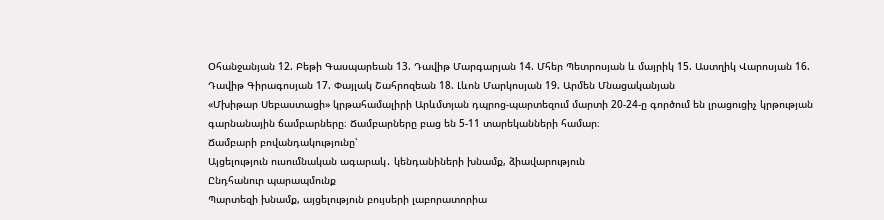Օհանջանյան 12. Բեթի Գասպարեան 13. Դավիթ Մարգարյան 14. Մհեր Պետրոսյան և մայրիկ 15. Աստղիկ Վարոսյան 16. Դավիթ Գիրագոսյան 17. Փայլակ Շահրոզեան 18. Լևոն Մարկոսյան 19. Արմեն Մնացականյան
«Մխիթար Սեբաստացի» կրթահամալիրի Արևմտյան դպրոց-պարտեզում մարտի 20-24-ը գործում են լրացուցիչ կրթության գարնանային ճամբարները։ Ճամբարները բաց են 5-11 տարեկանների համար։
Ճամբարի բովանդակությունը՝
Այցելություն ուսումնական ագարակ․ կենդանիների խնամք, ձիավարություն
Ընդհանուր պարապմունք
Պարտեզի խնամք, այցելություն բույսերի լաբորատորիա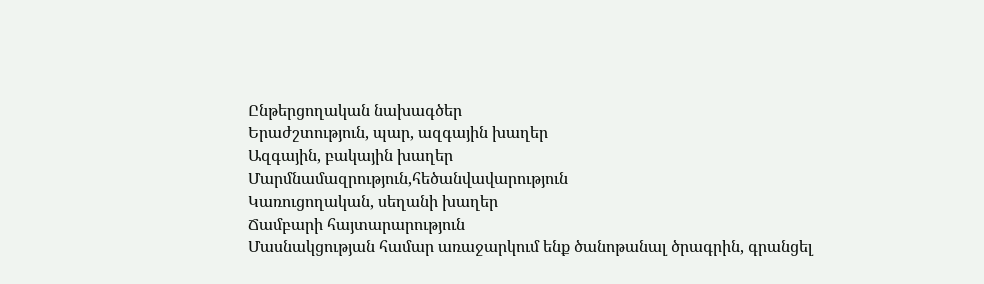Ընթերցողական նախագծեր
Երաժշտություն, պար, ազգային խաղեր
Ազգային, բակային խաղեր
Մարմնամազրություն,հեծանվավարություն
Կառուցողական, սեղանի խաղեր
Ճամբարի հայտարարություն
Մասնակցության համար առաջարկում ենք ծանոթանալ ծրագրին, գրանցել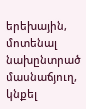երեխային, մոտենալ նախընտրած մասնաճյուղ, կնքել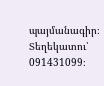պայմանագիր։ Տեղեկատու՝ 091431099։